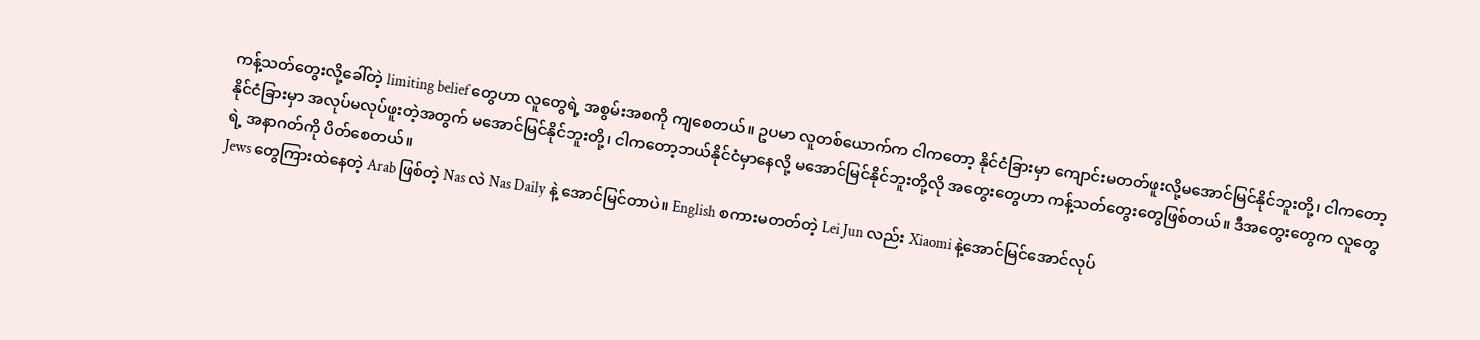ကန့်သတ်တွေးလို့ခေါ်တဲ့ limiting belief တွေဟာ လူတွေရဲ့ အစွမ်းအစကို ကျစေတယ်။ ဥပမာ လူတစ်ယောက်က ငါကတော့ နိုင်ငံခြားမှာ ကျောင်းမတတ်ဖူးလို့မအောင်မြင်နိုင်ဘူးတို့၊ ငါကတော့ နိုင်ငံခြားမှာ အလုပ်မလုပ်ဖူးတဲ့အတွက် မအောင်မြင်နိုင်ဘူးတို့၊ ငါကတော့ဘယ်နိုင်ငံမှာနေလို့ မအောင်မြင်နိုင်ဘူးတို့လို အတွေးတွေဟာ ကန့်သတ်တွေးတွေဖြစ်တယ်။ ဒီအတွေးတွေက လူတွေရဲ့ အနာဂတ်ကို ပိတ်စေတယ်။
Jews တွေကြားထဲနေတဲ့ Arab ဖြစ်တဲ့ Nas လဲ Nas Daily နဲ့ အောင်မြင်တာပဲ။ English စကားမတတ်တဲ့ Lei Jun လည်း Xiaomi နဲ့အောင်မြင်အောင်လုပ်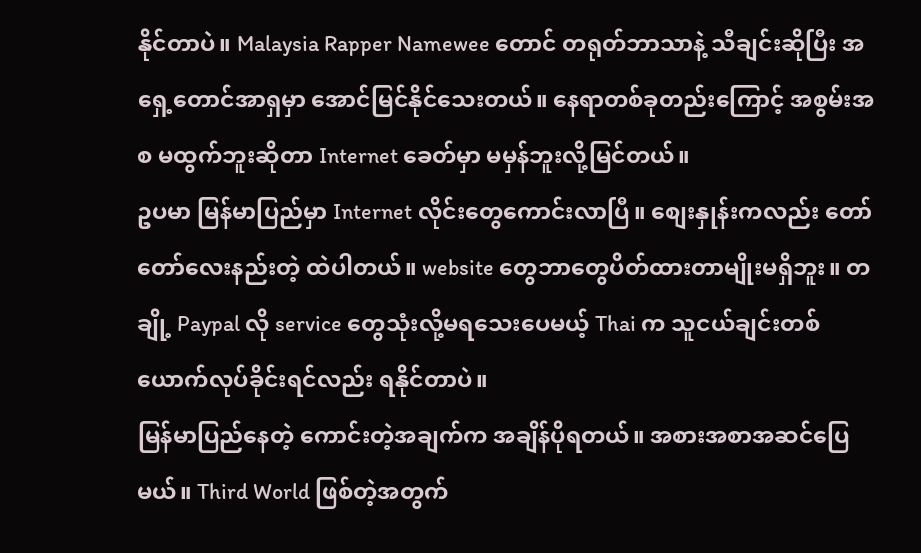နိုင်တာပဲ။ Malaysia Rapper Namewee တောင် တရုတ်ဘာသာနဲ့ သီချင်းဆိုပြီး အရှေ့တောင်အာရှမှာ အောင်မြင်နိုင်သေးတယ်။ နေရာတစ်ခုတည်းကြောင့် အစွမ်းအစ မထွက်ဘူးဆိုတာ Internet ခေတ်မှာ မမှန်ဘူးလို့မြင်တယ်။
ဥပမာ မြန်မာပြည်မှာ Internet လိုင်းတွေကောင်းလာပြီ။ စျေးနှုန်းကလည်း တော်တော်လေးနည်းတဲ့ ထဲပါတယ်။ website တွေဘာတွေပိတ်ထားတာမျိုးမရှိဘူး။ တချို့ Paypal လို service တွေသုံးလို့မရသေးပေမယ့် Thai က သူငယ်ချင်းတစ်ယောက်လုပ်ခိုင်းရင်လည်း ရနိုင်တာပဲ။
မြန်မာပြည်နေတဲ့ ကောင်းတဲ့အချက်က အချိန်ပိုရတယ်။ အစားအစာအဆင်ပြေမယ်။ Third World ဖြစ်တဲ့အတွက်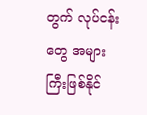တွက် လုပ်ငန်းတွေ အများကြီးဖြစ်နိုင်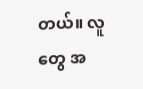တယ်။ လူတွေ အ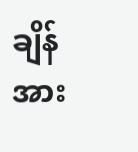ချိန်အား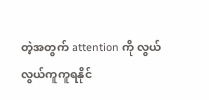တဲ့အတွက် attention ကို လွယ်လွယ်ကူကူရနိုင်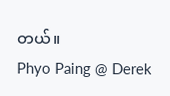တယ်။
Phyo Paing @ Derek